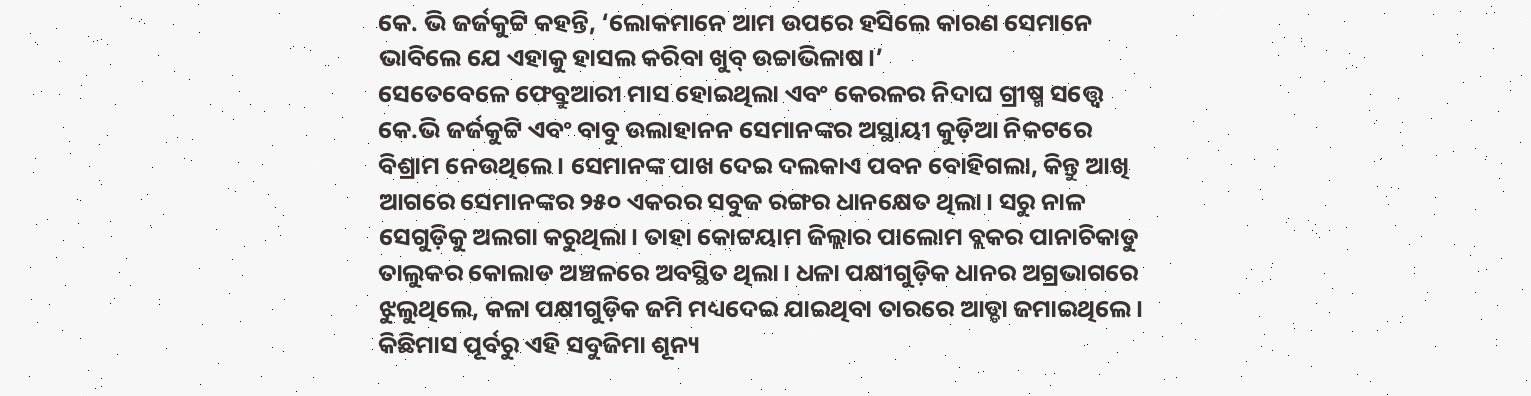କେ. ଭି ଜର୍ଜକୁଟ୍ଟି କହନ୍ତି, ‘ଲୋକମାନେ ଆମ ଉପରେ ହସିଲେ କାରଣ ସେମାନେ ଭାବିଲେ ଯେ ଏହାକୁ ହାସଲ କରିବା ଖୁବ୍ ଉଚ୍ଚାଭିଳାଷ।’
ସେତେବେଳେ ଫେବ୍ରୁଆରୀ ମାସ ହୋଇଥିଲା ଏବଂ କେରଳର ନିଦାଘ ଗ୍ରୀଷ୍ମ ସତ୍ତ୍ୱେ କେ.ଭି ଜର୍ଜକୁଟ୍ଟି ଏବଂ ବାବୁ ଉଲାହାନନ ସେମାନଙ୍କର ଅସ୍ଥାୟୀ କୁଡ଼ିଆ ନିକଟରେ ବିଶ୍ରାମ ନେଉଥିଲେ। ସେମାନଙ୍କ ପାଖ ଦେଇ ଦଲକାଏ ପବନ ବୋହିଗଲା, କିନ୍ତୁ ଆଖି ଆଗରେ ସେମାନଙ୍କର ୨୫୦ ଏକରର ସବୁଜ ରଙ୍ଗର ଧାନକ୍ଷେତ ଥିଲା। ସରୁ ନାଳ ସେଗୁଡ଼ିକୁ ଅଲଗା କରୁଥିଲା। ତାହା କୋଟ୍ଟୟାମ ଜିଲ୍ଲାର ପାଲୋମ ବ୍ଲକର ପାନାଚିକାଡୁ ତାଲୁକର କୋଲାଡ ଅଞ୍ଚଳରେ ଅବସ୍ଥିତ ଥିଲା। ଧଳା ପକ୍ଷୀଗୁଡ଼ିକ ଧାନର ଅଗ୍ରଭାଗରେ ଝୁଲୁଥିଲେ, କଳା ପକ୍ଷୀଗୁଡ଼ିକ ଜମି ମଧ୍ୟଦେଇ ଯାଇଥିବା ତାରରେ ଆଡ୍ଡା ଜମାଇଥିଲେ।
କିଛିମାସ ପୂର୍ବରୁ ଏହି ସବୁଜିମା ଶୂନ୍ୟ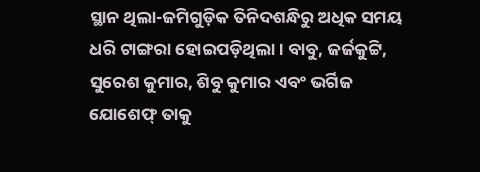ସ୍ଥାନ ଥିଲା-ଜମିଗୁଡ଼ିକ ତିନିଦଶନ୍ଧିରୁ ଅଧିକ ସମୟ ଧରି ଟାଙ୍ଗରା ହୋଇପଡ଼ିଥିଲା। ବାବୁ, ଜର୍ଜକୁଟ୍ଟି, ସୁରେଶ କୁମାର, ଶିବୁ କୁମାର ଏବଂ ଭର୍ଗିଜ ଯୋଶେଫ୍ ତାକୁ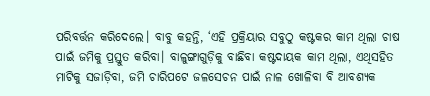ପରିବର୍ତ୍ତନ କରିଦେଲେ। ବାବୁ କହନ୍ତି, ‘ଏହି ପ୍ରକ୍ରିୟାର ସବୁଠୁ କଷ୍ଟକର କାମ ଥିଲା ଚାଷ ପାଇଁ ଜମିକୁ ପ୍ରସ୍ତୁତ କରିବା। ବାଳୁଙ୍ଗାଗୁଡ଼ିକୁ ବାଛିବା କଷ୍ଟଦାୟକ କାମ ଥିଲା, ଏଥିସହିତ ମାଟିକୁ ସଜାଡ଼ିବା, ଜମି ଚାରିପଟେ ଜଳସେଚନ ପାଇଁ ନାଳ ଖୋଳିବା ବି ଆବଶ୍ୟକ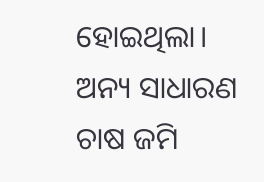ହୋଇଥିଲା। ଅନ୍ୟ ସାଧାରଣ ଚାଷ ଜମି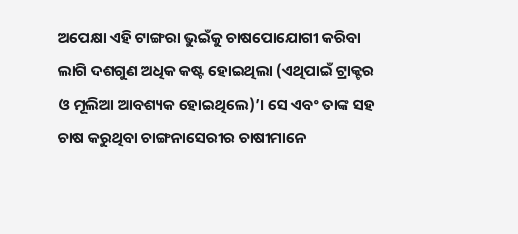ଅପେକ୍ଷା ଏହି ଟାଙ୍ଗରା ଭୁଇଁକୁ ଚାଷପୋଯୋଗୀ କରିବା ଲାଗି ଦଶଗୁଣ ଅଧିକ କଷ୍ଟ ହୋଇଥିଲା (ଏଥିପାଇଁ ଟ୍ରାକ୍ଟର ଓ ମୂଲିଆ ଆବଶ୍ୟକ ହୋଇଥିଲେ)’। ସେ ଏବଂ ତାଙ୍କ ସହ ଚାଷ କରୁଥିବା ଚାଙ୍ଗନାସେରୀର ଚାଷୀମାନେ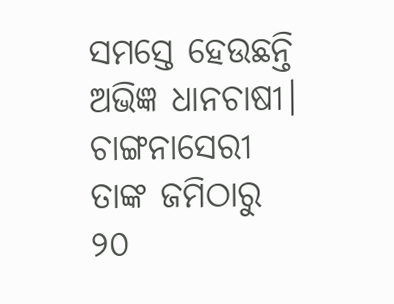ସମସ୍ତେ ହେଉଛନ୍ତି ଅଭିଜ୍ଞ ଧାନଚାଷୀ। ଚାଙ୍ଗନାସେରୀ ତାଙ୍କ ଜମିଠାରୁ ୨୦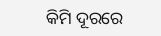କିମି ଦୂରରେ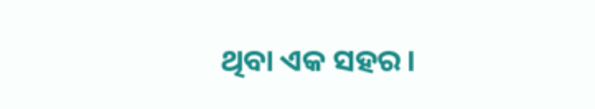ଥିବା ଏକ ସହର।